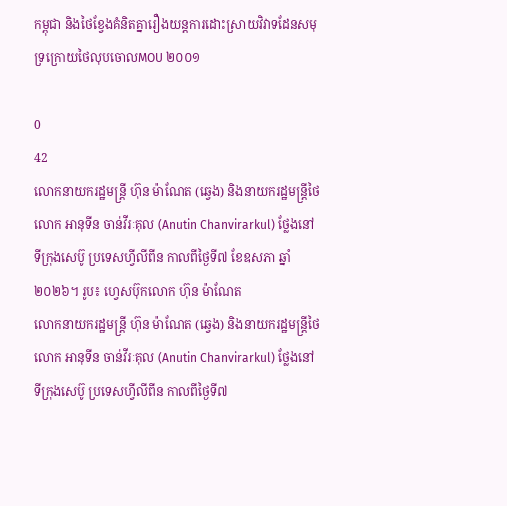កម្ពុជា និងថៃខ្វែងគំនិតគ្នារឿងយន្តការដោះស្រាយវិវាទដែនសមុទ្រក្រោយថៃលុបចោលMOU ២០០១

0
42
លោកនាយករដ្ឋមន្ត្រី ហ៊ុន ម៉ាណែត (ឆ្វេង) និងនាយករដ្ឋមន្ត្រីថៃ លោក អានុទីន ចាន់វីរៈគុល (Anutin Chanvirarkul) ថ្លែងនៅទីក្រុងសេប៊ូ ប្រទេសហ្វីលីពីន កាលពីថ្ងៃទី៧ ខែឧសភា ឆ្នាំ២០២៦។ រូប៖ ហ្វេសប៊ុកលោក ហ៊ុន ម៉ាណែត
លោកនាយករដ្ឋមន្ត្រី ហ៊ុន ម៉ាណែត (ឆ្វេង) និងនាយករដ្ឋមន្ត្រីថៃ លោក អានុទីន ចាន់វីរៈគុល (Anutin Chanvirarkul) ថ្លែងនៅទីក្រុងសេប៊ូ ប្រទេសហ្វីលីពីន កាលពីថ្ងៃទី៧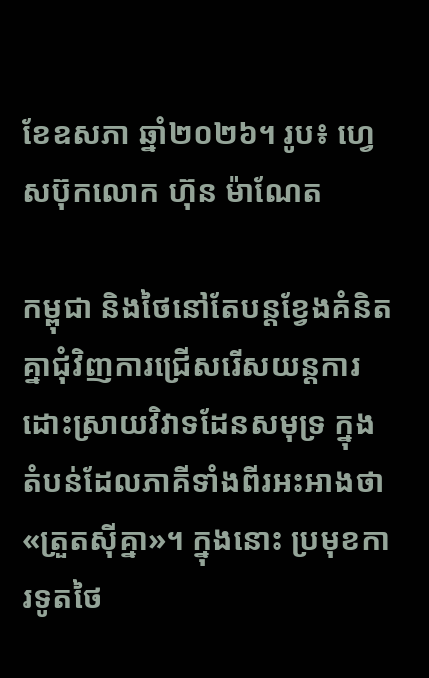ខែឧសភា ឆ្នាំ២០២៦។ រូប៖ ហ្វេសប៊ុកលោក ហ៊ុន ម៉ាណែត

កម្ពុជា និងថៃនៅតែបន្តខ្វែងគំនិតគ្នាជុំវិញការជ្រើសរើសយន្តការដោះស្រាយវិវាទដែនសមុទ្រ ក្នុងតំបន់ដែលភាគីទាំងពីរអះអាងថា «ត្រួតស៊ីគ្នា»។ ក្នុងនោះ ប្រមុខការទូតថៃ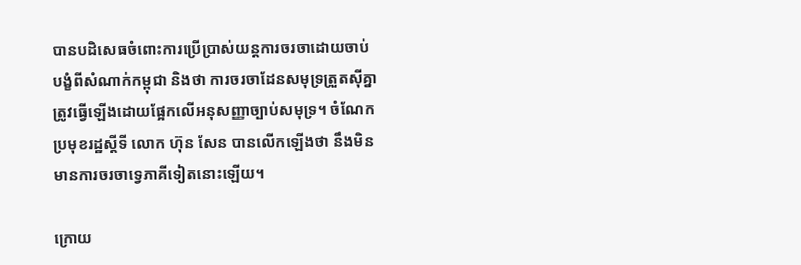បានបដិសេធចំពោះការប្រើប្រាស់យន្តការចរចាដោយចាប់បង្ខំពីសំណាក់កម្ពុជា និងថា ការចរចាដែនសមុទ្រត្រួតស៊ីគ្នា ត្រូវធ្វើឡើងដោយផ្អែកលើអនុសញ្ញាច្បាប់សមុទ្រ។ ចំណែកប្រមុខរដ្ឋស្ដីទី លោក ហ៊ុន សែន បានលើកឡើងថា នឹងមិនមានការចរចាទ្វេភាគីទៀតនោះឡើយ។

ក្រោយ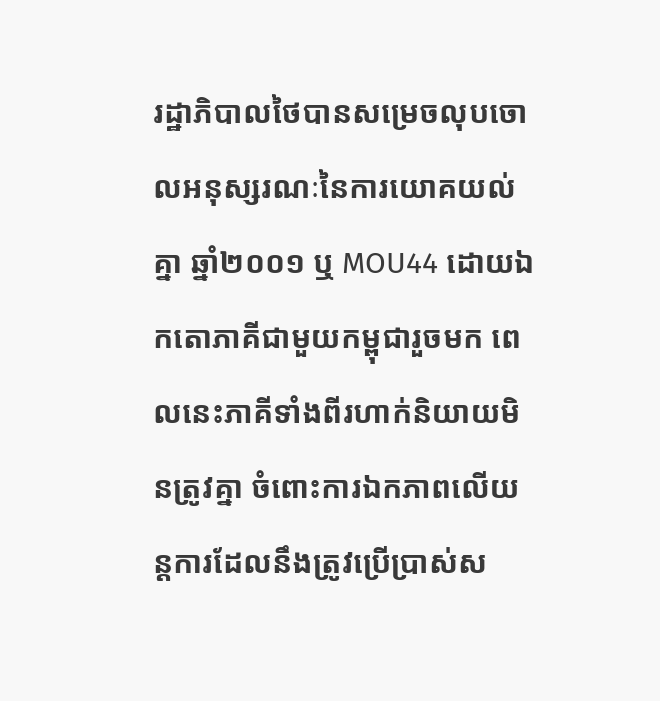រដ្ឋាភិបាលថៃបានសម្រេចលុបចោលអនុស្សរណៈនៃការយោគយល់គ្នា ឆ្នាំ២០០១ ឬ MOU44 ដោយឯកតោភាគីជាមួយកម្ពុជារួចមក ពេលនេះភាគីទាំងពីរហាក់និយាយមិនត្រូវគ្នា ចំពោះការឯកភាពលើយន្តការដែលនឹងត្រូវប្រើប្រាស់ស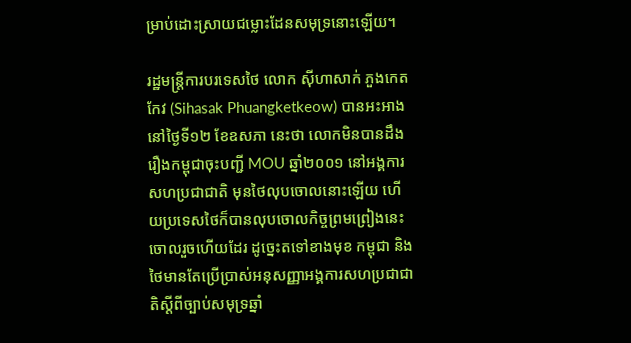ម្រាប់ដោះស្រាយជម្លោះដែនសមុទ្រនោះឡើយ។

រដ្ឋមន្ត្រីការបរទេសថៃ លោក ស៊ីហាសាក់ ភួងកេតកែវ (Sihasak Phuangketkeow) បានអះអាងនៅថ្ងៃទី១២ ខែឧសភា នេះថា លោកមិនបានដឹងរឿងកម្ពុជាចុះបញ្ជី MOU ឆ្នាំ២០០១ នៅអង្គការសហប្រជាជាតិ មុនថៃលុបចោលនោះឡើយ ហើយប្រទេសថៃក៏បានលុបចោលកិច្ចព្រមព្រៀងនេះចោលរួចហើយដែរ ដូច្នេះតទៅខាងមុខ កម្ពុជា និងថៃមានតែប្រើប្រាស់អនុសញ្ញាអង្គការសហប្រជាជាតិស្ដីពីច្បាប់សមុទ្រឆ្នាំ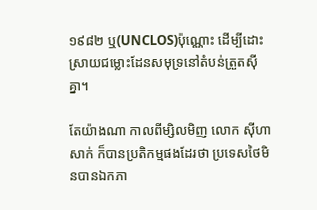១៩៨២ ឬ(UNCLOS)ប៉ុណ្ណោះ ដើម្បីដោះស្រាយជម្លោះដែនសមុទ្រនៅតំបន់ត្រួតស៊ីគ្នា។

តែយ៉ាងណា កាលពីម្សិលមិញ លោក ស៊ីហាសាក់ ក៏បានប្រតិកម្មផងដែរថា ប្រទេសថៃមិនបានឯកភា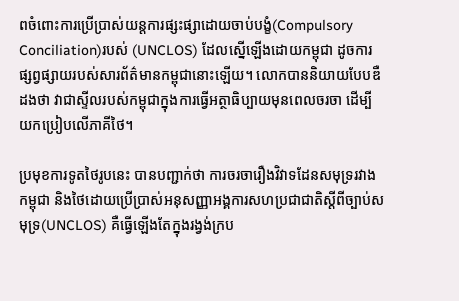ពចំពោះការប្រើប្រាស់យន្តការផ្សះផ្សាដោយចាប់បង្ខំ(Compulsory Conciliation)របស់ (UNCLOS) ដែលស្នើឡើងដោយកម្ពុជា ដូចការផ្សព្វផ្សាយរបស់សារព័ត៌មានកម្ពុជានោះឡើយ។ លោកបាននិយាយបែបឌឺដងថា វាជាស្ទីលរបស់កម្ពុជាក្នុងការធ្វើអត្ថាធិប្បាយមុនពេលចរចា ដើម្បីយកប្រៀបលើភាគីថៃ។

ប្រមុខការទូតថៃរូបនេះ បានបញ្ជាក់ថា ការចរចារឿងវិវាទដែនសមុទ្ររវាងកម្ពុជា និងថៃដោយប្រើប្រាស់អនុសញ្ញាអង្គការសហប្រជាជាតិស្ដីពីច្បាប់សមុទ្រ(UNCLOS) គឺធ្វើឡើងតែក្នុងរង្វង់ក្រប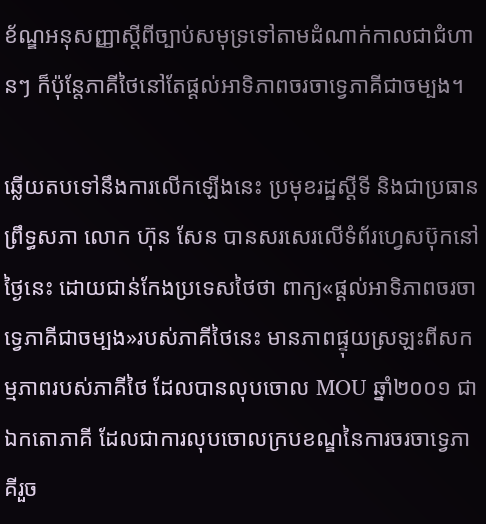ខ័ណ្ឌអនុសញ្ញាស្ដីពីច្បាប់សមុទ្រទៅតាមដំណាក់កាលជាជំហានៗ ក៏ប៉ុន្តែភាគីថៃនៅតែផ្ដល់អាទិភាពចរចាទ្វេភាគីជាចម្បង។

ឆ្លើយតបទៅនឹងការលើកឡើងនេះ ប្រមុខរដ្ឋស្ដីទី និងជាប្រធានព្រឹទ្ធសភា លោក ហ៊ុន សែន បានសរសេរលើទំព័រហ្វេសប៊ុកនៅថ្ងៃនេះ ដោយជាន់កែងប្រទេសថៃថា ពាក្យ«ផ្ដល់អាទិភាពចរចាទ្វេភាគីជាចម្បង»របស់ភាគីថៃនេះ មានភាពផ្ទុយស្រឡះពីសកម្មភាពរបស់ភាគីថៃ ដែលបានលុបចោល MOU ឆ្នាំ២០០១ ជាឯកតោភាគី ដែលជាការលុបចោលក្របខណ្ឌនៃការចរចាទ្វេភាគីរួច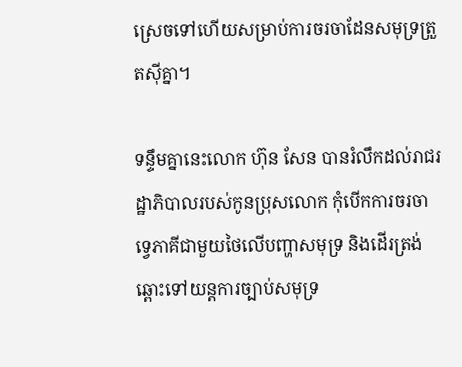ស្រេចទៅហើយសម្រាប់ការចរចាដែនសមុទ្រត្រួតស៊ីគ្នា។

ទន្ទឹមគ្នានេះលោក ហ៊ុន សែន បានរំលឹកដល់រាជរដ្ឋាភិបាលរបស់កូនប្រុសលោក កុំបើកការចរចាទ្វេភាគីជាមួយថៃលើបញ្ហាសមុទ្រ និងដើរត្រង់ឆ្ពោះទៅយន្តការច្បាប់សមុទ្រ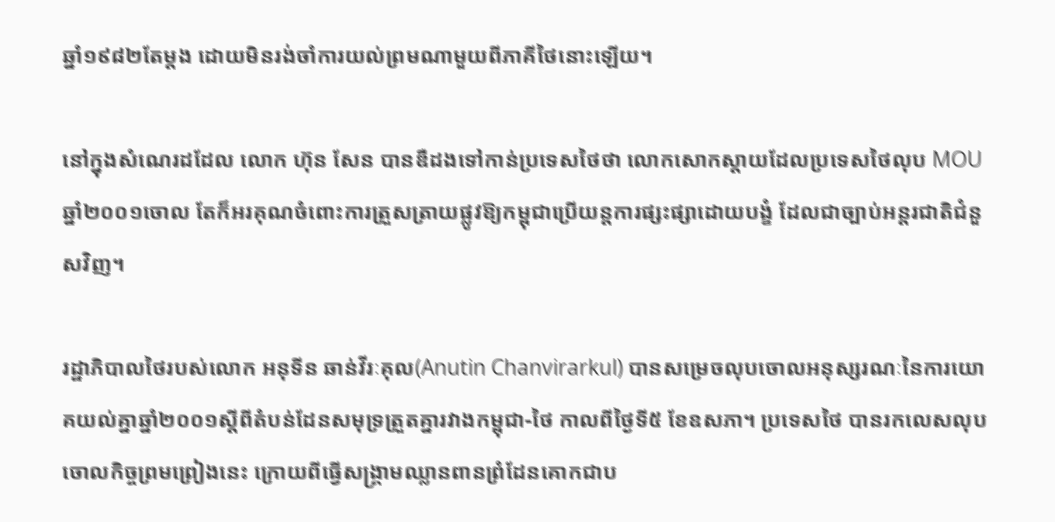ឆ្នាំ១៩៨២តែម្តង ដោយមិនរង់ចាំការយល់ព្រមណាមួយពីភាគីថៃនោះឡើយ។

នៅក្នុងសំណេរដដែល លោក ហ៊ុន សែន បានឌឺដងទៅកាន់ប្រទេសថៃថា លោកសោកស្ដាយដែលប្រទេសថៃលុប MOU ឆ្នាំ២០០១ចោល តែក៏អរគុណចំពោះការត្រួសត្រាយផ្លូវឱ្យកម្ពុជាប្រើយន្តការផ្សះផ្សាដោយបង្ខំ ដែលជាច្បាប់អន្តរជាតិជំនួសវិញ។

រដ្ឋាភិបាលថៃរបស់លោក អនុទីន ឆាន់វីរៈគុល(Anutin Chanvirarkul) បានសម្រេចលុបចោលអនុស្សរណៈនៃការយោគយល់គ្នាឆ្នាំ២០០១ស្ដីពីតំបន់ដែនសមុទ្រត្រួតគ្នារវាងកម្ពុជា-ថៃ កាលពីថ្ងៃទី៥ ខែឧសភា។ ប្រទេសថៃ បានរកលេសលុបចោលកិច្ចព្រមព្រៀងនេះ ក្រោយពីធ្វើសង្គ្រាមឈ្លានពានព្រំដែនគោកជាប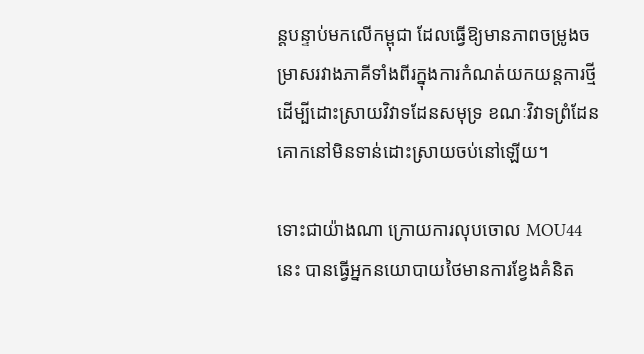ន្តបន្ទាប់មកលើកម្ពុជា ដែលធ្វើឱ្យមានភាពចម្រូងចម្រាសរវាងភាគីទាំងពីរក្នុងការកំណត់យកយន្តការថ្មីដើម្បីដោះស្រាយវិវាទដែនសមុទ្រ ខណៈវិវាទព្រំដែនគោកនៅមិនទាន់ដោះស្រាយចប់នៅឡើយ។

ទោះជាយ៉ាងណា ក្រោយការលុបចោល MOU44 នេះ បានធ្វើអ្នកនយោបាយថៃមានការខ្វែងគំនិត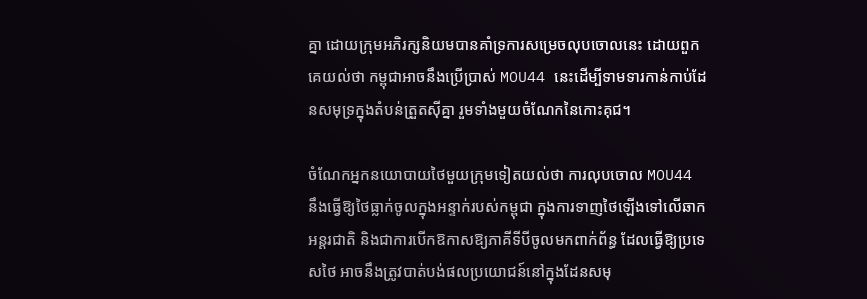គ្នា ដោយក្រុមអភិរក្សនិយមបានគាំទ្រការសម្រេចលុបចោលនេះ ដោយពួកគេយល់ថា កម្ពុជាអាចនឹងប្រើប្រាស់ MOU44 នេះដើម្បីទាមទារកាន់កាប់ដែនសមុទ្រក្នុងតំបន់ត្រួតស៊ីគ្នា រួមទាំងមួយចំណែកនៃកោះគុជ។

ចំណែកអ្នកនយោបាយថៃមួយក្រុមទៀតយល់ថា ការលុបចោល MOU44 នឹងធ្វើឱ្យថៃធ្លាក់ចូលក្នុងអន្ទាក់របស់កម្ពុជា ក្នុងការទាញថៃឡើងទៅលើឆាកអន្តរជាតិ និងជាការបើកឱកាសឱ្យភាគីទីបីចូលមកពាក់ព័ន្ធ ដែលធ្វើឱ្យប្រទេសថៃ អាចនឹងត្រូវបាត់បង់ផលប្រយោជន៍នៅក្នុងដែនសមុ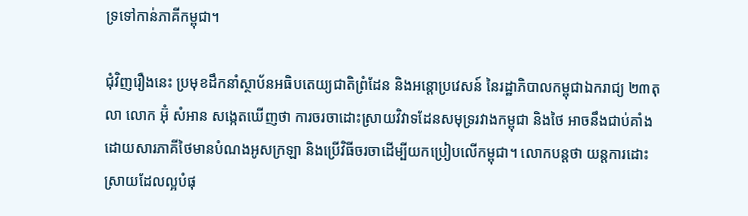ទ្រទៅកាន់ភាគីកម្ពុជា។

ជុំវិញរឿងនេះ ប្រមុខដឹកនាំស្ថាប័នអធិបតេយ្យជាតិព្រំដែន និងអន្តោប្រវេសន៍ នៃរដ្ឋាភិបាលកម្ពុជាឯករាជ្យ ២៣តុលា លោក អ៊ុំ សំអាន សង្កេតឃើញថា ការចរចាដោះស្រាយវិវាទដែនសមុទ្ររវាងកម្ពុជា និងថៃ អាចនឹងជាប់គាំងដោយសារភាគីថៃមានបំណងអូសក្រឡា និងប្រើវិធីចរចាដើម្បីយកប្រៀបលើកម្ពុជា។ លោកបន្តថា យន្តការដោះស្រាយដែលល្អបំផុ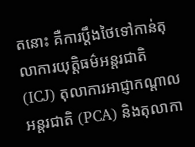តនោះ គឺការប្ដឹងថៃទៅកាន់តុលាការយុត្តិធម៌អន្តរជាតិ (ICJ) តុលាការអាជ្ញាកណ្តាលអន្តរជាតិ (PCA) និងតុលាកា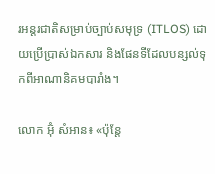រអន្តរជាតិសម្រាប់ច្បាប់សមុទ្រ (ITLOS) ដោយប្រើប្រាស់ឯកសារ និងផែនទីដែលបន្សល់ទុកពីអាណានិគមបារាំង។

លោក អ៊ុំ សំអាន៖ «ប៉ុន្តែ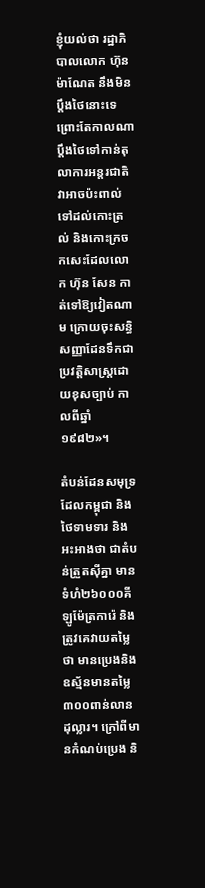ខ្ញុំយល់ថា រដ្ឋាភិបាលលោក ហ៊ុន ម៉ាណែត នឹងមិនប្ដឹងថៃនោះទេ ព្រោះតែកាលណាប្ដឹងថៃទៅកាន់តុលាការអន្តរជាតិ វាអាចប៉ះពាល់ទៅដល់កោះត្រល់ និងកោះក្រចកសេះដែលលោក ហ៊ុន សែន កាត់ទៅឱ្យវៀតណាម ក្រោយចុះសន្ធិសញ្ញាដែនទឹកជាប្រវត្តិសាស្ត្រដោយខុសច្បាប់ កាលពីឆ្នាំ១៩៨២»។

តំបន់ដែនសមុទ្រដែលកម្ពុជា និងថៃទាមទារ និងអះអាងថា ជាតំបន់ត្រួតស៊ីគ្នា មានទំហំ២៦០០០គីឡូម៉ែត្រការ៉េ និងត្រូវគេវាយតម្លៃថា មានប្រេងនិងឧស្ម័នមានតម្លៃ៣០០ពាន់លានដុល្លារ។ ក្រៅពីមានកំណប់ប្រេង និ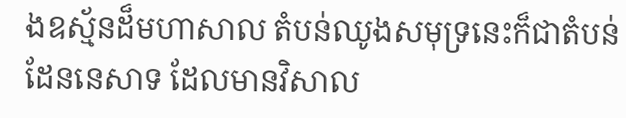ងឧស្ម័នដ៏មហាសាល តំបន់ឈូងសមុទ្រនេះក៏ជាតំបន់ដែននេសាទ ដែលមានវិសាល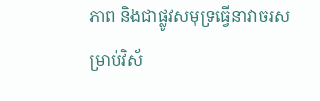ភាព និងជាផ្លូវសមុទ្រធ្វើនាវាចរសម្រាប់វិស័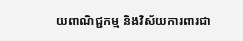យពាណិជ្ជកម្ម និងវិស័យការពារជា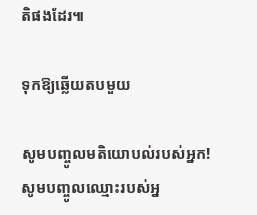តិផងដែរ៕

ទុកឱ្យឆ្លើយតបមួយ

សូមបញ្ចូលមតិយោបល់របស់អ្នក!
សូមបញ្ចូលឈ្មោះរបស់អ្ន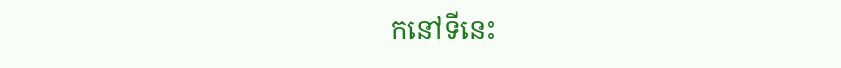កនៅទីនេះ